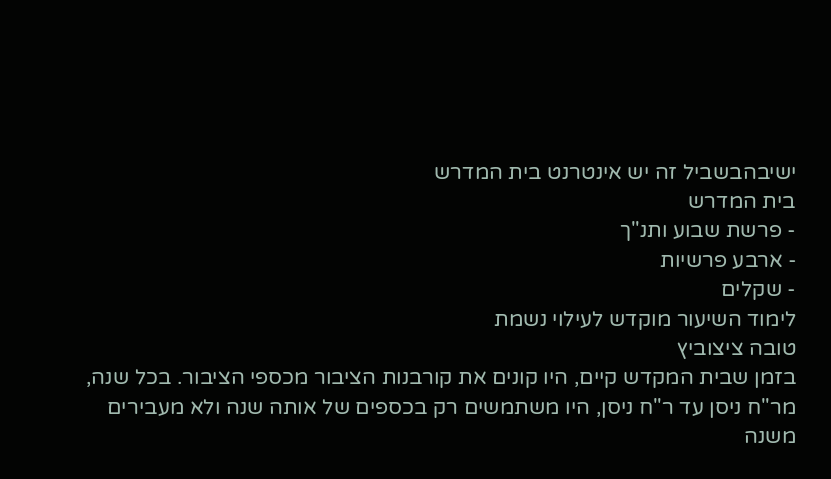ישיבהבשביל זה יש אינטרנט בית המדרש
בית המדרש
- פרשת שבוע ותנ"ך
- ארבע פרשיות
- שקלים
לימוד השיעור מוקדש לעילוי נשמת
טובה ציצוביץ
בזמן שבית המקדש קיים, היו קונים את קורבנות הציבור מכספי הציבור. בכל שנה, מר"ח ניסן עד ר"ח ניסן, היו משתמשים רק בכספים של אותה שנה ולא מעבירים משנה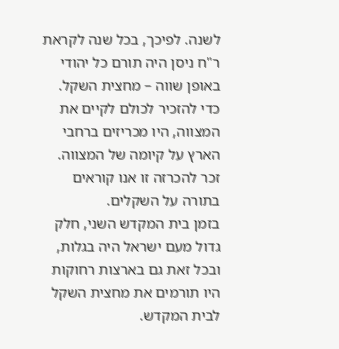לשנה. לפיכך, בכל שנה לקראת ר"ח ניסן היה תורם כל יהודי באופן שווה – מחצית השקל. כדי להזכיר לכולם לקיים את המצווה, היו מכריזים ברחבי הארץ על קיומה של המצווה. זכר להכרזה זו אנו קוראים בתורה על השקלים.
בזמן בית המקדש השני, חלק גדול מעם ישראל היה בגלות, ובכל זאת גם בארצות רחוקות היו תורמים את מחצית השקל לבית המקדש.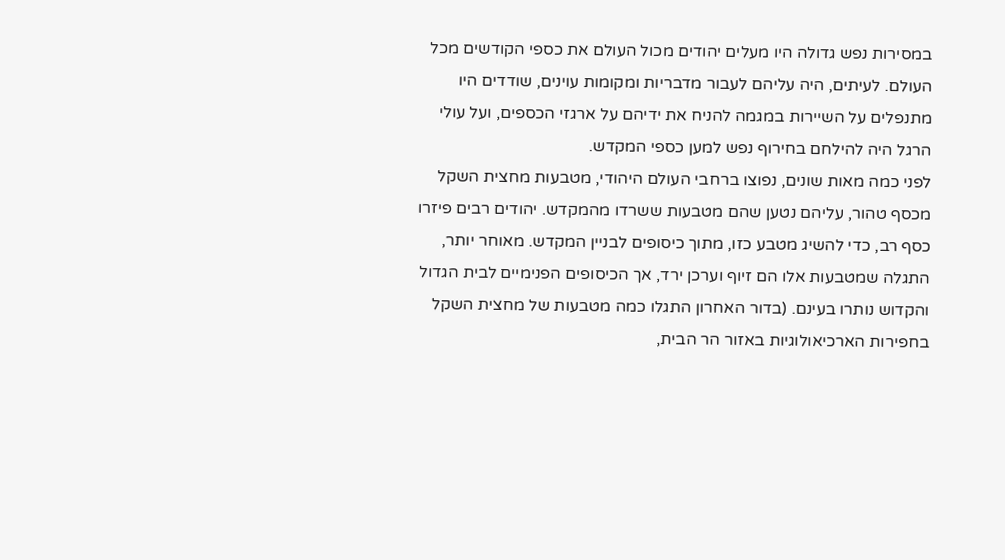במסירות נפש גדולה היו מעלים יהודים מכול העולם את כספי הקודשים מכל העולם. לעיתים, היה עליהם לעבור מדבריות ומקומות עוינים, שודדים היו מתנפלים על השיירות במגמה להניח את ידיהם על ארגזי הכספים, ועל עולי הרגל היה להילחם בחירוף נפש למען כספי המקדש.
לפני כמה מאות שונים, נפוצו ברחבי העולם היהודי, מטבעות מחצית השקל מכסף טהור, עליהם נטען שהם מטבעות ששרדו מהמקדש. יהודים רבים פיזרו כסף רב, כדי להשיג מטבע כזו, מתוך כיסופים לבניין המקדש. מאוחר יותר, התגלה שמטבעות אלו הם זיוף וערכן ירד, אך הכיסופים הפנימיים לבית הגדול והקדוש נותרו בעינם. (בדור האחרון התגלו כמה מטבעות של מחצית השקל בחפירות הארכיאולוגיות באזור הר הבית,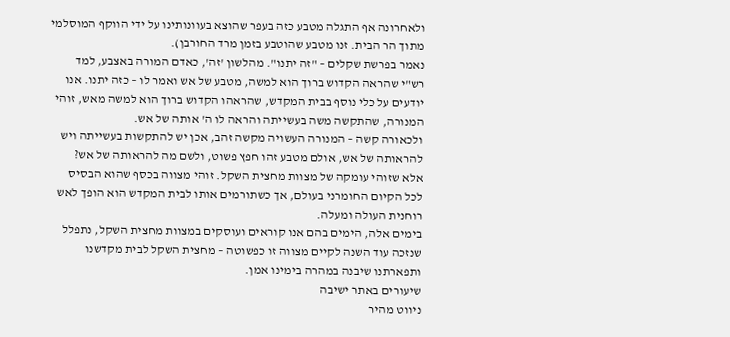ולאחרונה אף התגלה מטבע כזה בעפר שהוצא בעוונותינו על ידי הווקף המוסלמי מתוך הר הבית. זנו מטבע שהוטבע בזמן מרד החורבן).
נאמר בפרשת שקלים – "זה יתנו". מהלשון 'זה', כאדם המורה באצבע, למד רש"י שהראה הקדוש ברוך הוא למשה, מטבע של אש ואמר לו – כזה יתנו. אנו יודעים על כלי נוסף בבית המקדש, שהראהו הקדוש ברוך הוא למשה מאש, זוהי המנורה, שהתקשה משה בעשייתה והראה לו ה' אותה של אש.
ולכאורה קשה – המנורה העשויה מקשה זהב, אכן יש להתקשות בעשייתה ויש להראותה של אש, אולם מטבע זהו חפץ פשוט, ולשם מה להראותה של אש?
אלא שזוהי עומקה של מצוות מחצית השקל. זוהי מצווה בכסף שהוא הבסיס לכל הקיום החומרני בעולם, אך כשתורמים אותו לבית המקדש הוא הופך לאש רוחנית העולה ומעלה.
בימים אלה, הימים בהם אנו קוראים ועוסקים במצוות מחצית השקל, נתפלל שנזכה עוד השנה לקיים מצווה זו כפשוטה – מחצית השקל לבית מקדשנו ותפארתנו שיבנה במהרה בימינו אמן.
שיעורים באתר ישיבה
ניווט מהיר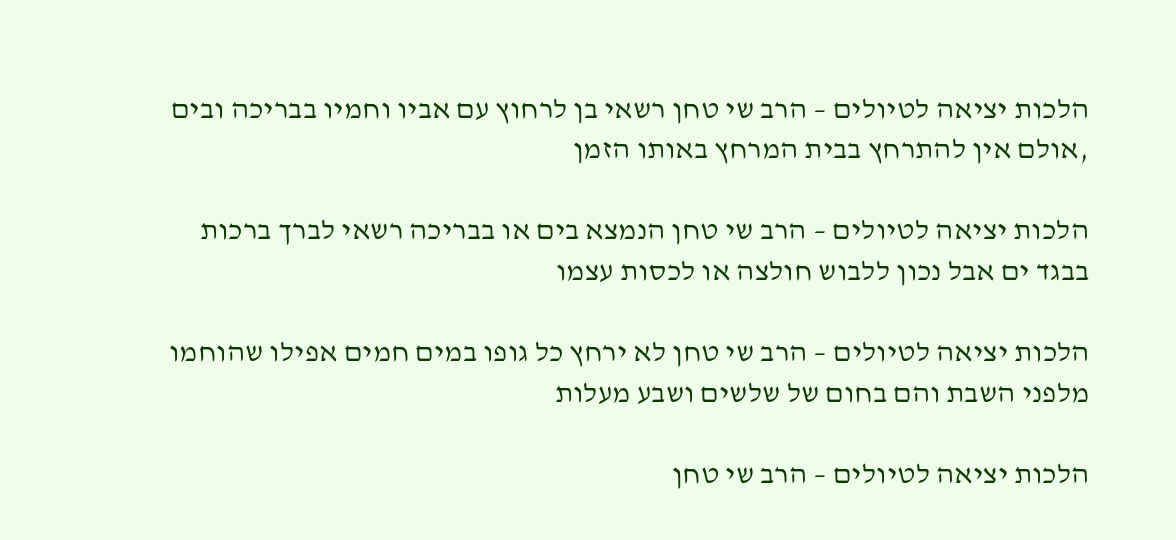הלכות יציאה לטיולים – הרב שי טחן רשאי בן לרחוץ עם אביו וחמיו בבריכה ובים ,אולם אין להתרחץ בבית המרחץ באותו הזמן

הלכות יציאה לטיולים – הרב שי טחן הנמצא בים או בבריכה רשאי לברך ברכות בבגד ים אבל נכון ללבוש חולצה או לכסות עצמו

הלכות יציאה לטיולים – הרב שי טחן לא ירחץ כל גופו במים חמים אפילו שהוחמו מלפני השבת והם בחום של שלשים ושבע מעלות

הלכות יציאה לטיולים – הרב שי טחן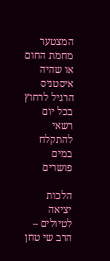המצטער מחמת החום או שהיה איסטניס הרגיל לרחוץ בכל יום רשאי להתקלח במים פושרים

הלכות יציאה לטיולים – הרב שי טחן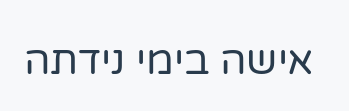אישה בימי נידתה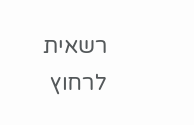רשאית לרחוץ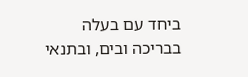ביחד עם בעלה בבריכה ובים, ובתנאי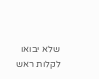שלא יבואו לקלות ראש